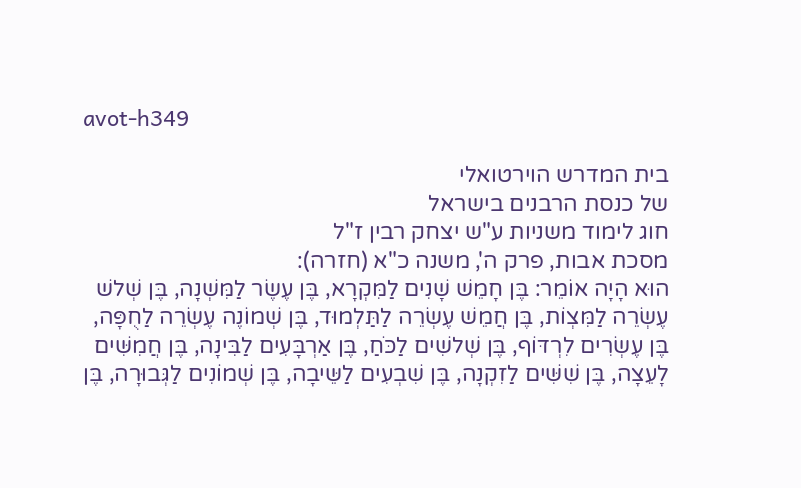avot-h349

בית המדרש הוירטואלי
של כנסת הרבנים בישראל
חוג לימוד משניות ע"ש יצחק רבין ז"ל
מסכת אבות, פרק ה', משנה כ"א (חזרה):
הוּא הָיָה אוֹמֵר: בֶּן חָמֵשׁ שָׁנִים לַמִּקְרָא, בֶּן עֶשֶׂר לַמִּשְׁנָה, בֶּן שְׁלשׁ עֶשְׂרֵה לַמִּצְוֹת, בֶּן חֲמֵשׁ עֶשְׂרֵה לַתַּלְמוּד, בֶּן שְׁמוֹנֶה עֶשְׂרֵה לַחֻפָּה, בֶּן עֶשְׂרִים לִרְדּוֹף, בֶּן שְׁלשִׁים לַכֹּחַ, בֶּן אַרְבָּעִים לַבִּינָה, בֶּן חֲמִשִּׁים לָעֵצָה, בֶּן שִׁשִּׁים לַזִקְנָה, בֶּן שִׁבְעִים לַשֵּיבָה, בֶּן שְׁמוֹנִים לַגְּבוּרָה, בֶּן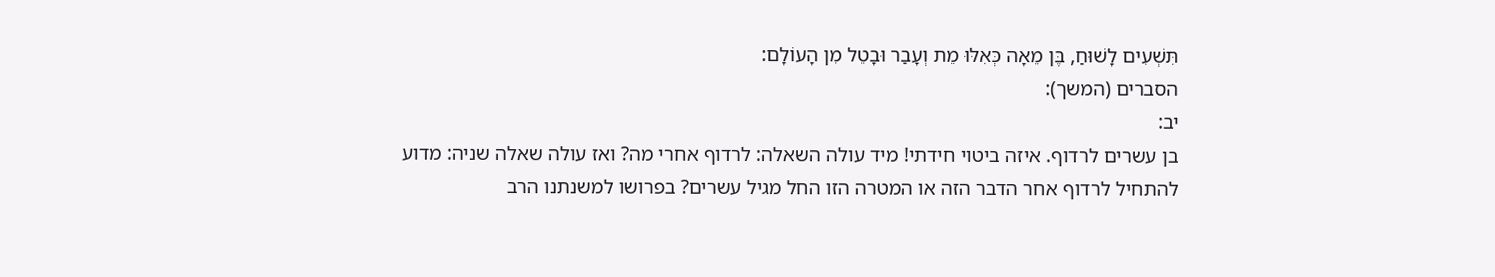תִּשְׁעִים לָשׁוּחַ, בֶּן מֵאָה כְּאִלּוּ מֵת וְעָבַר וּבָטֵל מִן הָעוֹלָם:
הסברים (המשך):
יב:
בן עשרים לרדוף. איזה ביטוי חידתי! מיד עולה השאלה: לרדוף אחרי מה? ואז עולה שאלה שניה: מדוע להתחיל לרדוף אחר הדבר הזה או המטרה הזו החל מגיל עשרים? בפרושו למשנתנו הרב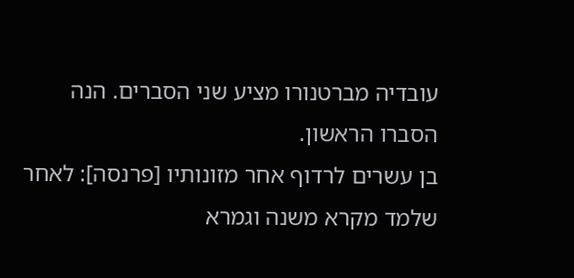עובדיה מברטנורו מציע שני הסברים. הנה הסברו הראשון.
בן עשרים לרדוף אחר מזונותיו [פרנסה]: לאחר שלמד מקרא משנה וגמרא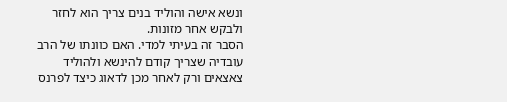ונשא אישה והוליד בנים צריך הוא לחזר ולבקש אחר מזונות.
הסבר זה בעיתי למדי. האם כוונתו של הרב עובדיה שצריך קודם להינשא ולהוליד צאצאים ורק לאחר מכן לדאוג כיצד לפרנס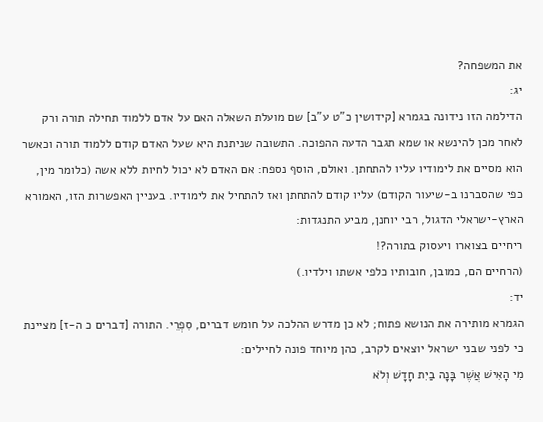את המשפחה?
יג:
הדילמה הזו נידונה בגמרא [קידושין כ"ט ע"ב] שם מועלת השאלה האם על אדם ללמוד תחילה תורה ורק לאחר מכן להינשא או שמא תגבר הדעה ההפוכה. התשובה שניתנת היא שעל האדם קודם ללמוד תורה וכאשר הוא מסיים את לימודיו עליו להתחתן. ואולם, הוסף נספח: אם האדם לא יכול לחיות ללא אשה (כלומר מין, כפי שהסברנו ב-שיעור הקודם) עליו קודם להתחתן ואז להתחיל את לימודיו. בעניין האפשרות הזו, האמורא הארץ-ישראלי הדגול, רבי יוחנן, מביע התנגדות:
ריחיים בצוארו ויעסוק בתורה?!
(הרחיים הם, כמובן, חובותיו כלפי אשתו וילדיו.)
יד:
הגמרא מותירה את הנושא פתוח; לא כן מדרש ההלכה על חומש דברים, סִפְרֵי. התורה [דברים כ ה-ז] מציינת כי לפני שבני ישראל יוצאים לקרב, כהן מיוחד פונה לחיילים:
מִי הָאִישׁ אֲשֶׁר בָּנָה בַיִת חָדָשׁ וְלֹא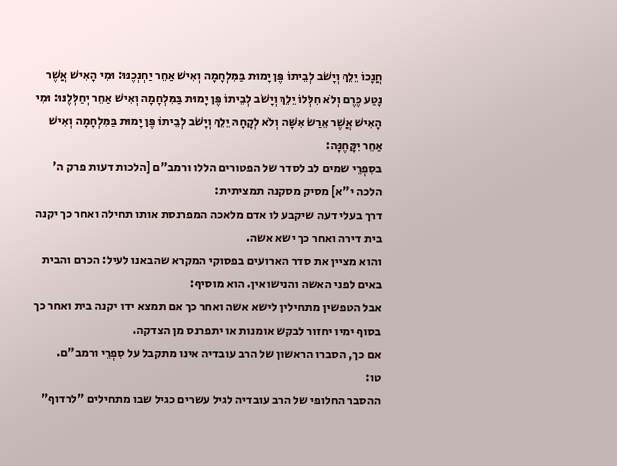חֲנָכוֹ יֵלֵךְ וְיָשֹׁב לְבֵיתוֹ פֶּן יָמוּת בַּמִּלְחָמָה וְאִישׁ אַחֵר יַחְנְכֶנּוּ: וּמִי הָאִישׁ אֲשֶׁר נָטַע כֶּרֶם וְלֹא חִלְּלוֹ יֵלֵךְ וְיָשֹׁב לְבֵיתוֹ פֶּן יָמוּת בַּמִּלְחָמָה וְאִישׁ אַחֵר יְחַלְּלֶנּוּ: וּמִי הָאִישׁ אֲשֶׁר אֵרַשׂ אִשָּׁה וְלֹא לְקָחָהּ יֵלֵךְ וְיָשֹׁב לְבֵיתוֹ פֶּן יָמוּת בַּמִּלְחָמָה וְאִישׁ אַחֵר יִקָּחֶנָּה:
בסִפְרֵי שמים לב לסדר של הפטורים הללו ורמב"ם [הלכות דעות פרק ה' הלכה י"א] מסיק מסקנה תמציתית:
דרך בעלי דעה שיקבע לו אדם מלאכה המפרנסת אותו תחילה ואחר כך יקנה בית דירה ואחר כך ישא אשה.
והוא מציין את סדר הארועים בפסוקי המקרא שהבאנו לעיל: הכרם והבית באים לפני האשה והנישואין. הוא מוסיף:
אבל הטפשין מתחילין לישא אשה ואחר כך אם תמצא ידו יקנה בית ואחר כך בסוף ימיו יחזור לבקש אומנות או יתפרנס מן הצדקה.
אם כך, הסברו הראשון של הרב עובדיה אינו מתקבל על סִפְרֵי ורמב"ם.
טו:
ההסבר החלופי של הרב עובדיה לגיל עשרים כגיל שבו מתחילים "לרדוף"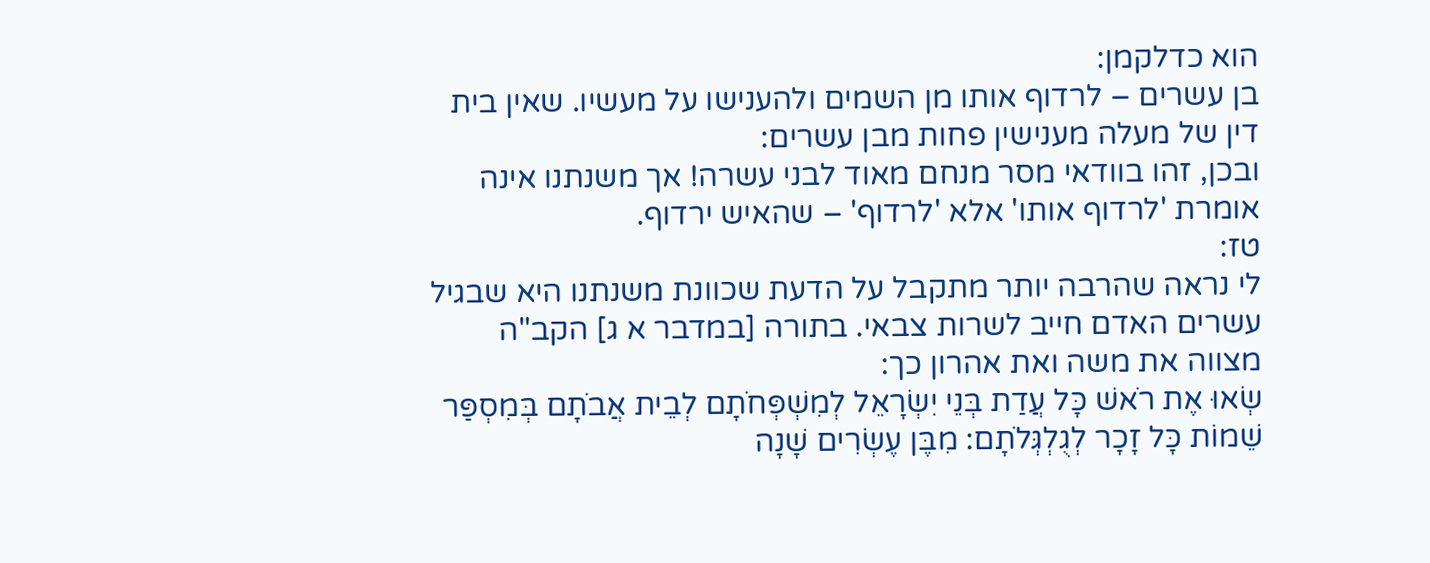הוא כדלקמן:
בן עשרים – לרדוף אותו מן השמים ולהענישו על מעשיו. שאין בית דין של מעלה מענישין פחות מבן עשרים:
ובכן, זהו בוודאי מסר מנחם מאוד לבני עשרה! אך משנתנו אינה אומרת 'לרדוף אותו' אלא 'לרדוף' – שהאיש ירדוף.
טז:
לי נראה שהרבה יותר מתקבל על הדעת שכוונת משנתנו היא שבגיל עשרים האדם חייב לשרות צבאי. בתורה [במדבר א ג] הקב"ה מצווה את משה ואת אהרון כך:
שְׂאוּ אֶת רֹאשׁ כָּל עֲדַת בְּנֵי יִשְׂרָאֵל לְמִשְׁפְּחֹתָם לְבֵית אֲבֹתָם בְּמִסְפַּר שֵׁמוֹת כָּל זָכָר לְגֻלְגְּלֹתָם: מִבֶּן עֶשְׂרִים שָׁנָה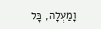וָמַעְלָה, כָּל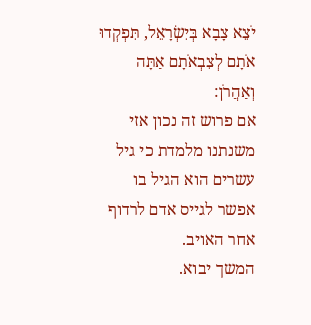יֹצֵא צָבָא בְּיִשְׂרָאֵל, תִּפְקְדוּ אֹתָם לְצִבְאֹתָם אַתָּה וְאַהֲרֹן:
אם פרוש זה נכון אזי משנתנו מלמדת כי גיל עשרים הוא הגיל בו אפשר לגייס אדם לרדוף אחר האויב.
המשך יבוא.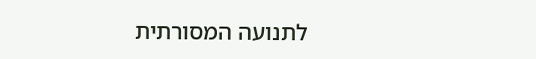לתנועה המסורתית